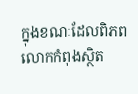ក្នុងខណៈដែលពិភពលោកកំពុងស្ថិត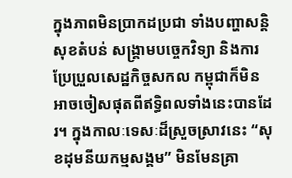ក្នុងភាពមិនប្រាកដប្រជា ទាំងបញ្ហាសន្តិសុខតំបន់ សង្គ្រាមបច្ចេកវិទ្យា និងការប្រែប្រួលសេដ្ឋកិច្ចសកល កម្ពុជាក៏មិនអាចចៀសផុតពីឥទ្ធិពលទាំងនេះបានដែរ។ ក្នុងកាលៈទេសៈដ៏ស្រួចស្រាវនេះ “សុខដុមនីយកម្មសង្គម” មិនមែនគ្រា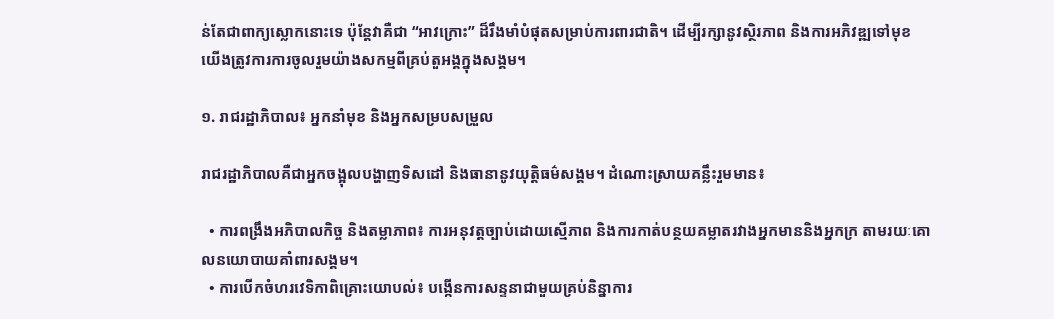ន់តែជាពាក្យស្លោកនោះទេ ប៉ុន្តែវាគឺជា “អាវក្រោះ” ដ៏រឹងមាំបំផុតសម្រាប់ការពារជាតិ។ ដើម្បីរក្សានូវស្ថិរភាព និងការអភិវឌ្ឍទៅមុខ យើងត្រូវការការចូលរួមយ៉ាងសកម្មពីគ្រប់តួអង្គក្នុងសង្គម។

១. រាជរដ្ឋាភិបាល៖ អ្នកនាំមុខ និងអ្នកសម្របសម្រួល

រាជរដ្ឋាភិបាលគឺជាអ្នកចង្អុលបង្ហាញទិសដៅ និងធានានូវយុត្តិធម៌សង្គម។ ដំណោះស្រាយគន្លឹះរួមមាន៖

  • ការពង្រឹងអភិបាលកិច្ច និងតម្លាភាព៖ ការអនុវត្តច្បាប់ដោយស្មើភាព និងការកាត់បន្ថយគម្លាតរវាងអ្នកមាននិងអ្នកក្រ តាមរយៈគោលនយោបាយគាំពារសង្គម។
  • ការបើកចំហរវេទិកាពិគ្រោះយោបល់៖ បង្កើនការសន្ទនាជាមួយគ្រប់និន្នាការ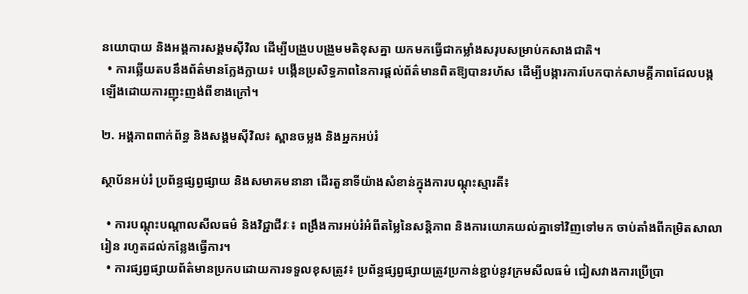នយោបាយ និងអង្គការសង្គមស៊ីវិល ដើម្បីបង្រួបបង្រួមមតិខុសគ្នា យកមកធ្វើជាកម្លាំងសរុបសម្រាប់កសាងជាតិ។
  • ការឆ្លើយតបនឹងព័ត៌មានក្លែងក្លាយ៖ បង្កើនប្រសិទ្ធភាពនៃការផ្តល់ព័ត៌មានពិតឱ្យបានរហ័ស ដើម្បីបង្ការការបែកបាក់សាមគ្គីភាពដែលបង្កឡើងដោយការញុះញង់ពីខាងក្រៅ។

២. អង្គភាពពាក់ព័ន្ធ និងសង្គមស៊ីវិល៖ ស្ពានចម្លង និងអ្នកអប់រំ

ស្ថាប័នអប់រំ ប្រព័ន្ធផ្សព្វផ្សាយ និងសមាគមនានា ដើរតួនាទីយ៉ាងសំខាន់ក្នុងការបណ្តុះស្មារតី៖

  • ការបណ្តុះបណ្តាលសីលធម៌ និងវិជ្ជាជីវៈ៖ ពង្រឹងការអប់រំអំពីតម្លៃនៃសន្តិភាព និងការយោគយល់គ្នាទៅវិញទៅមក ចាប់តាំងពីកម្រិតសាលារៀន រហូតដល់កន្លែងធ្វើការ។
  • ការផ្សព្វផ្សាយព័ត៌មានប្រកបដោយការទទួលខុសត្រូវ៖ ប្រព័ន្ធផ្សព្វផ្សាយត្រូវប្រកាន់ខ្ជាប់នូវក្រមសីលធម៌ ជៀសវាងការប្រើប្រា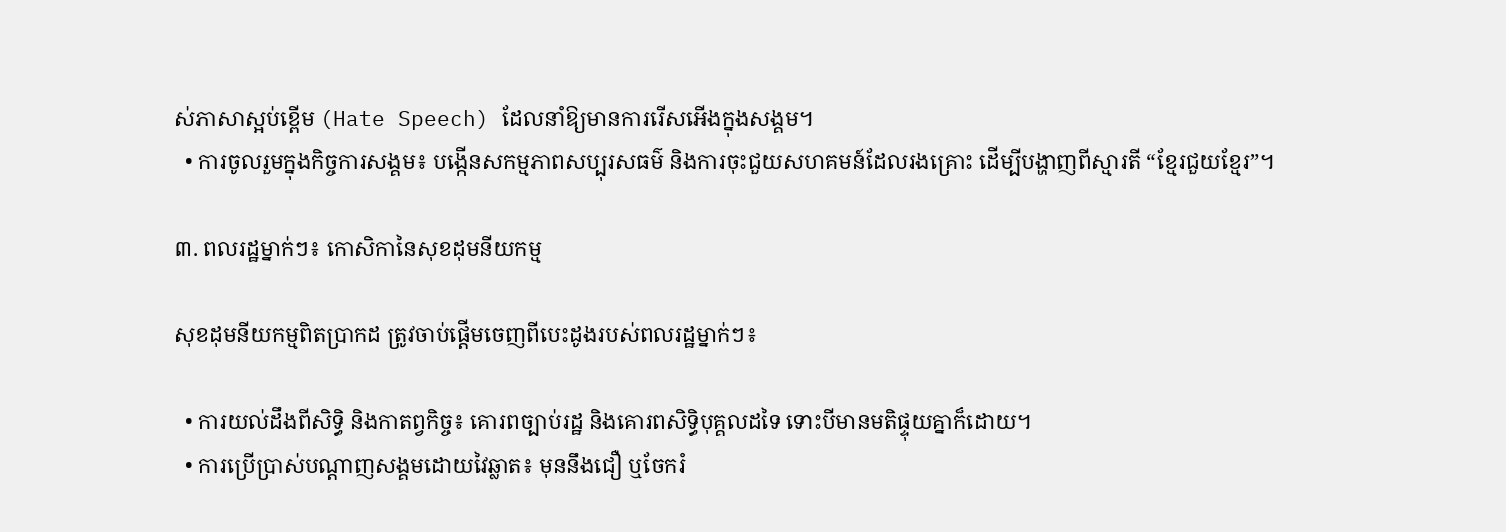ស់ភាសាស្អប់ខ្ពើម (Hate Speech) ដែលនាំឱ្យមានការរើសអើងក្នុងសង្គម។
  • ការចូលរួមក្នុងកិច្ចការសង្គម៖ បង្កើនសកម្មភាពសប្បុរសធម៌ និងការចុះជួយសហគមន៍ដែលរងគ្រោះ ដើម្បីបង្ហាញពីស្មារតី “ខ្មែរជួយខ្មែរ”។

៣. ពលរដ្ឋម្នាក់ៗ៖ កោសិកានៃសុខដុមនីយកម្ម

សុខដុមនីយកម្មពិតប្រាកដ ត្រូវចាប់ផ្តើមចេញពីបេះដូងរបស់ពលរដ្ឋម្នាក់ៗ៖

  • ការយល់ដឹងពីសិទ្ធិ និងកាតព្វកិច្ច៖ គោរពច្បាប់រដ្ឋ និងគោរពសិទ្ធិបុគ្គលដទៃ ទោះបីមានមតិផ្ទុយគ្នាក៏ដោយ។
  • ការប្រើប្រាស់បណ្តាញសង្គមដោយវៃឆ្លាត៖ មុននឹងជឿ ឬចែករំ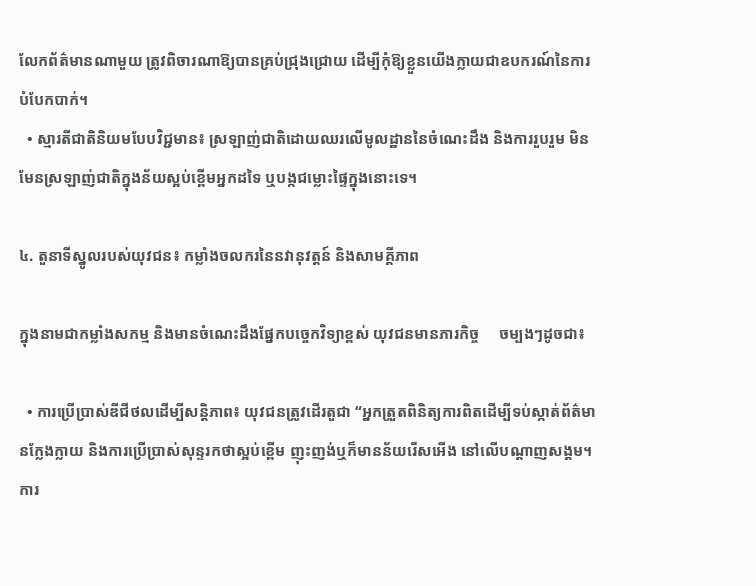លែកព័ត៌មានណាមួយ ត្រូវពិចារណាឱ្យបានគ្រប់ជ្រុងជ្រោយ ដើម្បីកុំឱ្យខ្លួនយើងក្លាយជាឧបករណ៍នៃការបំបែកបាក់។
  • ស្មារតីជាតិនិយមបែបវិជ្ជមាន៖ ស្រឡាញ់ជាតិដោយឈរលើមូលដ្ឋាននៃចំណេះដឹង និងការរួបរួម មិនមែនស្រឡាញ់ជាតិក្នុងន័យស្អប់ខ្ពើមអ្នកដទៃ ឬបង្កជម្លោះផ្ទៃក្នុងនោះទេ។

៤. តួនាទីស្នូលរបស់យុវជន៖ កម្លាំងចលករនៃនវានុវត្តន៍ និងសាមគ្គីភាព

ក្នុងនាមជាកម្លាំងសកម្ម និងមានចំណេះដឹងផ្នែកបច្ចេកវិទ្យាខ្ពស់ យុវជនមានភារកិច្ច     ចម្បងៗដូចជា៖

  • ការប្រើប្រាស់ឌីជីថលដើម្បីសន្តិភាព៖ យុវជនត្រូវដើរតួជា “អ្នកត្រួតពិនិត្យការពិតដើម្បីទប់ស្កាត់ព័ត៌មានក្លែងក្លាយ និងការប្រើប្រាស់សុន្ទរកថាស្អប់ខ្ពើម ញុះញង់ឬក៏មានន័យរើសអើង នៅលើបណ្តាញសង្គម។ ការ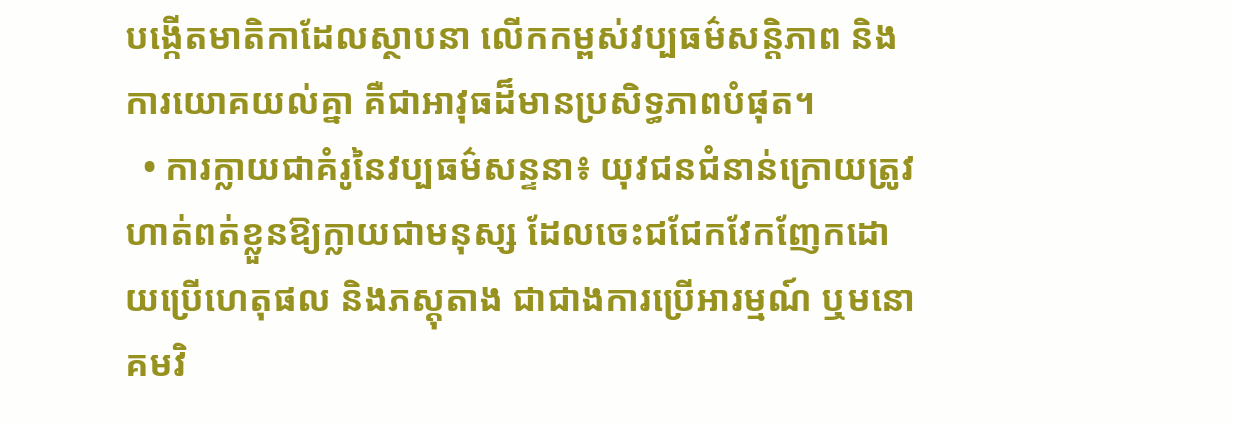បង្កើតមាតិកាដែលស្ថាបនា លើកកម្ពស់វប្បធម៌សន្តិភាព និងការយោគយល់គ្នា គឺជាអាវុធដ៏មានប្រសិទ្ធភាពបំផុត។
  • ការក្លាយជាគំរូនៃវប្បធម៌សន្ទនា៖ យុវជនជំនាន់ក្រោយត្រូវហាត់ពត់ខ្លួនឱ្យក្លាយជាមនុស្ស ដែលចេះជជែកវែកញែកដោយប្រើហេតុផល និងភស្តុតាង ជាជាងការប្រើអារម្មណ៍ ឬមនោគមវិ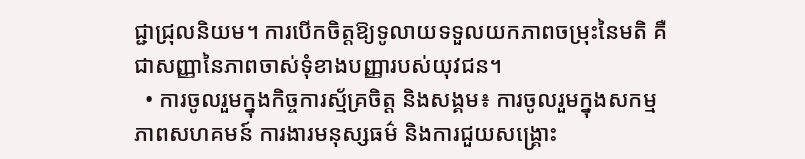ជ្ជាជ្រុលនិយម។ ការបើកចិត្តឱ្យទូលាយទទួលយកភាពចម្រុះនៃមតិ គឺជាសញ្ញានៃភាពចាស់ទុំខាងបញ្ញារបស់យុវជន។
  • ការចូលរួមក្នុងកិច្ចការស្ម័គ្រចិត្ត និងសង្គម៖ ការចូលរួមក្នុងសកម្មភាពសហគមន៍ ការងារមនុស្សធម៌ និងការជួយសង្គ្រោះ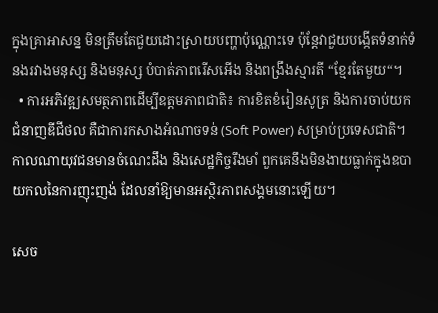ក្នុងគ្រាអាសន្ន មិនត្រឹមតែជួយដោះស្រាយបញ្ហាប៉ុណ្ណោះទេ ប៉ុន្តែវាជួយបង្កើតទំនាក់ទំនងរវាងមនុស្ស និងមនុស្ស បំបាត់ភាពរើសអើង និងពង្រឹងស្មារតី “ខ្មែរតែមួយ“។
  • ការអភិវឌ្ឍសមត្ថភាពដើម្បីឧត្តមភាពជាតិ៖ ការខិតខំរៀនសូត្រ និងការចាប់យកជំនាញឌីជីថល គឺជាការកសាងអំណាចទន់ (Soft Power) សម្រាប់ប្រទេសជាតិ។ កាលណាយុវជនមានចំណេះដឹង និងសេដ្ឋកិច្ចរឹងមាំ ពួកគេនឹងមិនងាយធ្លាក់ក្នុងឧបាយកលនៃការញុះញង់ ដែលនាំឱ្យមានអស្ថិរភាពសង្គមនោះឡើយ។

សេច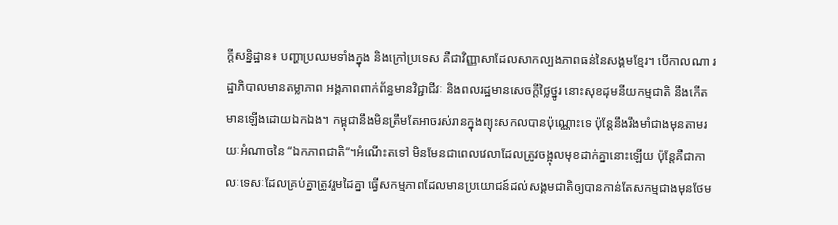ក្តីសន្និដ្ឋាន៖ បញ្ហាប្រឈមទាំងក្នុង និងក្រៅប្រទេស គឺជាវិញ្ញាសាដែលសាកល្បងភាពធន់នៃសង្គមខ្មែរ។ បើកាលណា រដ្ឋាភិបាលមានតម្លាភាព អង្គភាពពាក់ព័ន្ធមានវិជ្ជាជីវៈ និងពលរដ្ឋមានសេចក្តីថ្លៃថ្នូរ នោះសុខដុមនីយកម្មជាតិ នឹងកើតមានឡើងដោយឯកឯង។ កម្ពុជានឹងមិនត្រឹមតែអាចរស់រានក្នុងព្យុះសកលបានប៉ុណ្ណោះទេ ប៉ុន្តែនឹងរឹងមាំជាងមុនតាមរយៈអំណាចនៃ “ឯកភាពជាតិ“។អំណើះតទៅ មិនមែនជាពេលវេលាដែលត្រូវចង្អុលមុខដាក់គ្នានោះឡើយ ប៉ុន្តែគឺជាកាលៈទេសៈដែលគ្រប់គ្នាត្រូវរួមដៃគ្នា ធ្វើសកម្មភាពដែលមានប្រយោជន៍ដល់សង្គមជាតិឲ្យបានកាន់តែសកម្មជាងមុនថែម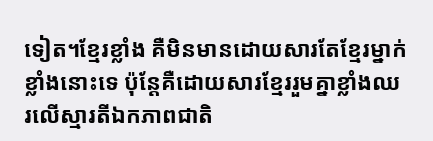ទៀត។ខ្មែរខ្លាំង គឺមិនមានដោយសារតែខ្មែរម្នាក់ខ្លាំងនោះទេ ប៉ុន្តែគឺដោយសារខ្មែររួមគ្នាខ្លាំងឈរលើស្មារតីឯកភាពជាតិ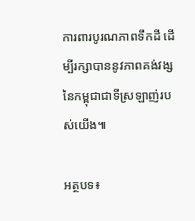ការពារបូរណភាពទឹកដី ដើម្បីរក្សាបាននូវភាពគង់វង្សនៃកម្ពុជាជាទីស្រឡាញ់របស់យើង៕

អត្ថបទ៖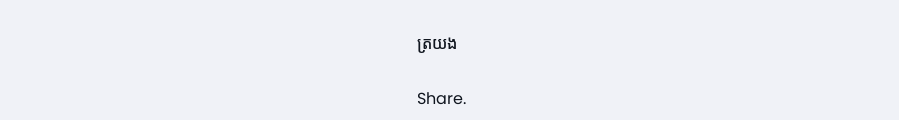ត្រយង

Share.